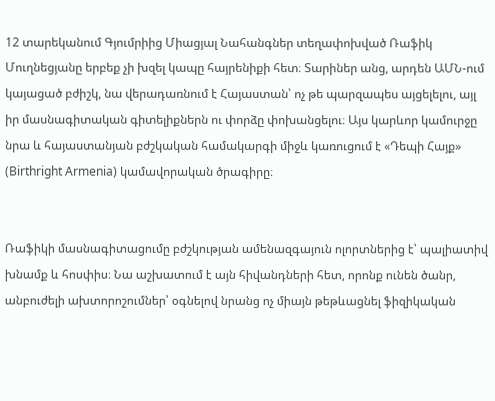12 տարեկանում Գյումրիից Միացյալ Նահանգներ տեղափոխված Ռաֆիկ Մուղնեցյանը երբեք չի խզել կապը հայրենիքի հետ։ Տարիներ անց, արդեն ԱՄՆ-ում կայացած բժիշկ, նա վերադառնում է Հայաստան՝ ոչ թե պարզապես այցելելու, այլ իր մասնագիտական գիտելիքներն ու փորձը փոխանցելու։ Այս կարևոր կամուրջը նրա և հայաստանյան բժշկական համակարգի միջև կառուցում է «Դեպի Հայք» (Birthright Armenia) կամավորական ծրագիրը։


Ռաֆիկի մասնագիտացումը բժշկության ամենազգայուն ոլորտներից է՝ պալիատիվ խնամք և հոսփիս։ Նա աշխատում է այն հիվանդների հետ, որոնք ունեն ծանր, անբուժելի ախտորոշումներ՝ օգնելով նրանց ոչ միայն թեթևացնել ֆիզիկական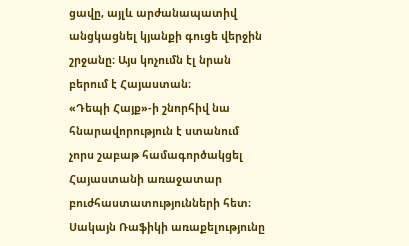ցավը, այլև արժանապատիվ անցկացնել կյանքի գուցե վերջին շրջանը։ Այս կոչումն էլ նրան բերում է Հայաստան։
«Դեպի Հայք»-ի շնորհիվ նա հնարավորություն է ստանում չորս շաբաթ համագործակցել Հայաստանի առաջատար բուժհաստատությունների հետ։ Սակայն Ռաֆիկի առաքելությունը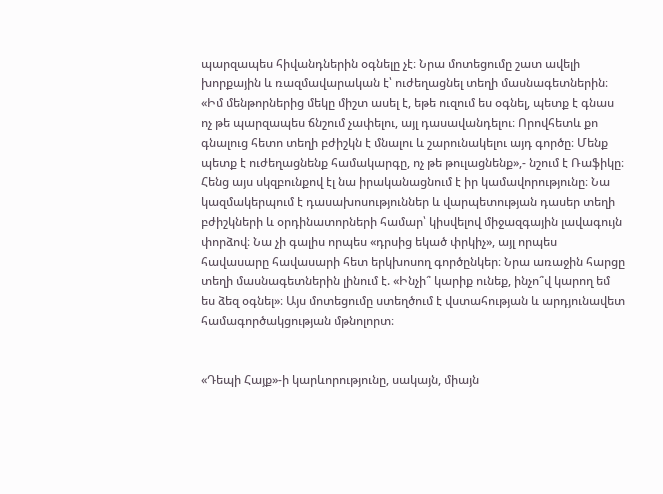պարզապես հիվանդներին օգնելը չէ։ Նրա մոտեցումը շատ ավելի խորքային և ռազմավարական է՝ ուժեղացնել տեղի մասնագետներին։
«Իմ մենթորներից մեկը միշտ ասել է, եթե ուզում ես օգնել, պետք է գնաս ոչ թե պարզապես ճնշում չափելու, այլ դասավանդելու։ Որովհետև քո գնալուց հետո տեղի բժիշկն է մնալու և շարունակելու այդ գործը։ Մենք պետք է ուժեղացնենք համակարգը, ոչ թե թուլացնենք»,- նշում է Ռաֆիկը։
Հենց այս սկզբունքով էլ նա իրականացնում է իր կամավորությունը։ Նա կազմակերպում է դասախոսություններ և վարպետության դասեր տեղի բժիշկների և օրդինատորների համար՝ կիսվելով միջազգային լավագույն փորձով։ Նա չի գալիս որպես «դրսից եկած փրկիչ», այլ որպես հավասարը հավասարի հետ երկխոսող գործընկեր։ Նրա առաջին հարցը տեղի մասնագետներին լինում է. «Ինչի՞ կարիք ունեք, ինչո՞վ կարող եմ ես ձեզ օգնել»։ Այս մոտեցումը ստեղծում է վստահության և արդյունավետ համագործակցության մթնոլորտ։


«Դեպի Հայք»-ի կարևորությունը, սակայն, միայն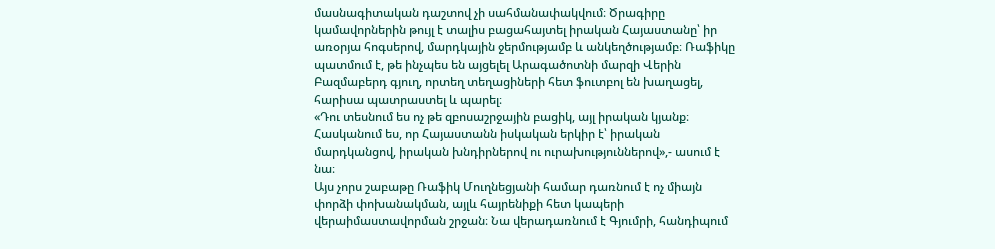մասնագիտական դաշտով չի սահմանափակվում։ Ծրագիրը կամավորներին թույլ է տալիս բացահայտել իրական Հայաստանը՝ իր առօրյա հոգսերով, մարդկային ջերմությամբ և անկեղծությամբ։ Ռաֆիկը պատմում է, թե ինչպես են այցելել Արագածոտնի մարզի Վերին Բազմաբերդ գյուղ, որտեղ տեղացիների հետ ֆուտբոլ են խաղացել, հարիսա պատրաստել և պարել։
«Դու տեսնում ես ոչ թե զբոսաշրջային բացիկ, այլ իրական կյանք։ Հասկանում ես, որ Հայաստանն իսկական երկիր է՝ իրական մարդկանցով, իրական խնդիրներով ու ուրախություններով»,- ասում է նա։
Այս չորս շաբաթը Ռաֆիկ Մուղնեցյանի համար դառնում է ոչ միայն փորձի փոխանակման, այլև հայրենիքի հետ կապերի վերաիմաստավորման շրջան։ Նա վերադառնում է Գյումրի, հանդիպում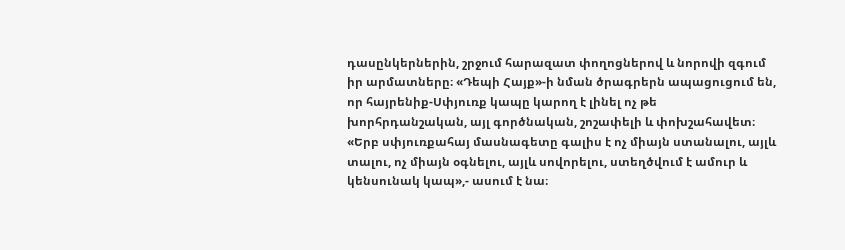դասընկերներին, շրջում հարազատ փողոցներով և նորովի զգում իր արմատները։ «Դեպի Հայք»-ի նման ծրագրերն ապացուցում են, որ հայրենիք-Սփյուռք կապը կարող է լինել ոչ թե խորհրդանշական, այլ գործնական, շոշափելի և փոխշահավետ։
«Երբ սփյուռքահայ մասնագետը գալիս է ոչ միայն ստանալու, այլև տալու, ոչ միայն օգնելու, այլև սովորելու, ստեղծվում է ամուր և կենսունակ կապ»,- ասում է նա։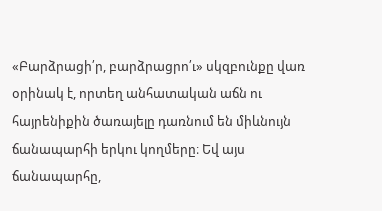«Բարձրացի՛ր, բարձրացրո՛ւ» սկզբունքը վառ օրինակ է, որտեղ անհատական աճն ու հայրենիքին ծառայելը դառնում են միևնույն ճանապարհի երկու կողմերը։ Եվ այս ճանապարհը,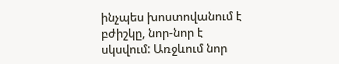ինչպես խոստովանում է բժիշկը, նոր-նոր է սկսվում: Առջևում նոր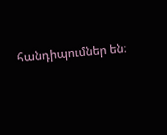հանդիպումներ են։